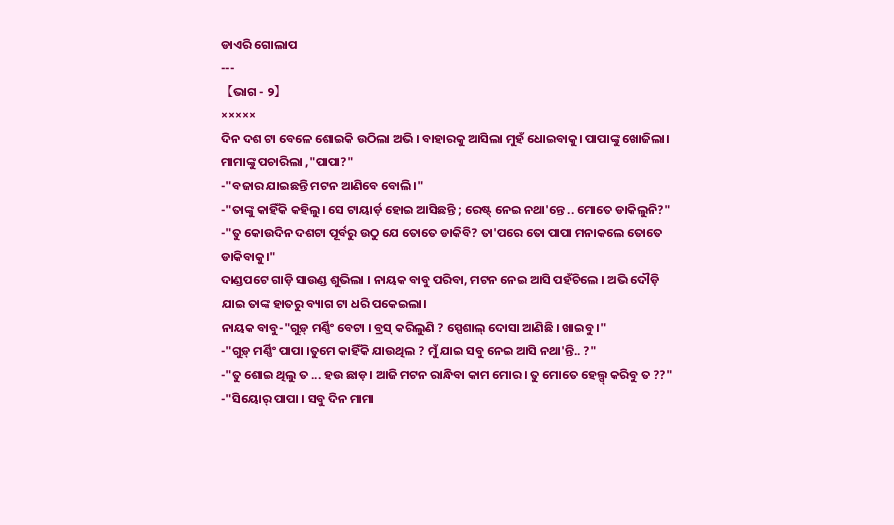ଡାଏରି ଗୋଲାପ
---
【ଭାଗ - ୨】
×××××
ଦିନ ଦଶ ଟା ବେଳେ ଶୋଇକି ଉଠିଲା ଅଭି । ବାହାରକୁ ଆସିଲା ମୁହଁ ଧୋଇବାକୁ। ପାପାଙ୍କୁ ଖୋଜିଲା। ମାମାଙ୍କୁ ପଚାରିଲା ,"ପାପା?"
-"ବଜାର ଯାଇଛନ୍ତି ମଟନ ଆଣିବେ ବୋଲି।"
-"ତାଙ୍କୁ କାହିଁକି କହିଲୁ। ସେ ଟାୟାର୍ଡ଼ ହୋଇ ଆସିଛନ୍ତି ; ରେଷ୍ଟ୍ ନେଇ ନଥା'ନ୍ତେ .. ମୋତେ ଡାକିଲୁନି?"
-"ତୁ କୋଉଦିନ ଦଶଟା ପୂର୍ବରୁ ଉଠୁ ଯେ ତୋତେ ଡାକିବି? ତା'ପରେ ତୋ ପାପା ମନାକଲେ ତୋତେ ଡାକିବାକୁ।"
ଦାଣ୍ଡପଟେ ଗାଡ଼ି ସାଉଣ୍ଡ ଶୁଭିଲା । ନାୟକ ବାବୁ ପରିବା, ମଟନ ନେଇ ଆସି ପହଁଚିଲେ । ଅଭି ଦୌଡ଼ି ଯାଇ ତାଙ୍କ ହାତରୁ ବ୍ୟାଗ ଟା ଧରି ପକେଇଲା।
ନାୟକ ବାବୁ-"ଗୁଡ଼୍ ମର୍ଣ୍ଣିଂ ବେଟା । ବ୍ରସ୍ କରିଲୁଣି ? ସ୍ପେଶାଲ୍ ଦୋସା ଆଣିଛି । ଖାଇବୁ ।"
-"ଗୁଡ଼୍ ମର୍ଣ୍ଣିଂ ପାପା ।ତୁମେ କାହିଁକି ଯାଉଥିଲ ? ମୁଁ ଯାଇ ସବୁ ନେଇ ଆସି ନଥା'ନ୍ତି.. ?"
-"ତୁ ଶୋଇ ଥିଲୁ ତ ... ହଉ ଛାଡ଼। ଆଜି ମଟନ ରାନ୍ଧିବା କାମ ମୋର । ତୁ ମୋତେ ହେଲ୍ପ୍ କରିବୁ ତ ??"
-"ସିୟୋର୍ ପାପା । ସବୁ ଦିନ ମାମା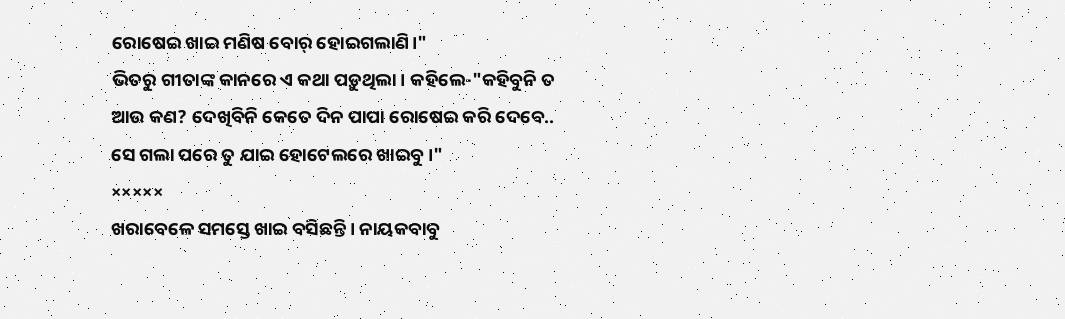ରୋଷେଇ ଖାଇ ମଣିଷ ବୋର୍ ହୋଇଗଲାଣି।"
ଭିତରୁ ଗୀତାଙ୍କ କାନରେ ଏ କଥା ପଡ଼ୁଥିଲା। କହିଲେ-"କହିବୁନି ତ ଆଉ କଣ? ଦେଖିବିନି କେତେ ଦିନ ପାପା ରୋଷେଇ କରି ଦେବେ.. ସେ ଗଲା ପରେ ତୁ ଯାଇ ହୋଟେଲରେ ଖାଇବୁ।"
×××××
ଖରାବେଳେ ସମସ୍ତେ ଖାଇ ବସିଛନ୍ତି । ନାୟକବାବୁ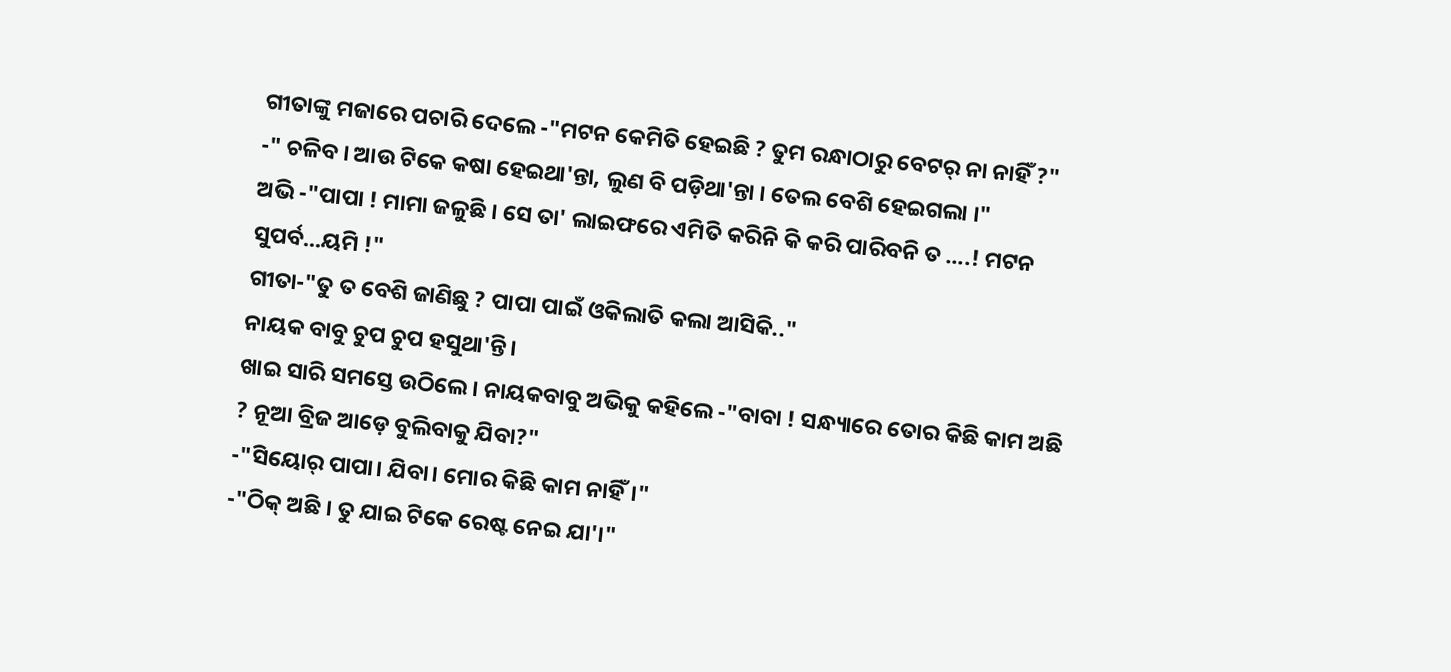ଗୀତାଙ୍କୁ ମଜାରେ ପଚାରି ଦେଲେ -"ମଟନ କେମିତି ହେଇଛି ? ତୁମ ରନ୍ଧାଠାରୁ ବେଟର୍ ନା ନାହିଁ ?"
-" ଚଳିବ । ଆଉ ଟିକେ କଷା ହେଇଥା'ନ୍ତା, ଲୁଣ ବି ପଡ଼ିଥା'ନ୍ତା । ତେଲ ବେଶି ହେଇଗଲା ।"
ଅଭି -"ପାପା ! ମାମା ଜଳୁଛି । ସେ ତା' ଲାଇଫରେ ଏମିତି କରିନି କି କରି ପାରିବନି ତ ....! ମଟନ ସୁପର୍ବ...ୟମି !"
ଗୀତା-"ତୁ ତ ବେଶି ଜାଣିଛୁ ? ପାପା ପାଇଁ ଓକିଲାତି କଲା ଆସିକି.."
ନାୟକ ବାବୁ ଚୁପ ଚୁପ ହସୁଥା'ନ୍ତି।
ଖାଇ ସାରି ସମସ୍ତେ ଉଠିଲେ। ନାୟକବାବୁ ଅଭିକୁ କହିଲେ -"ବାବା ! ସନ୍ଧ୍ୟାରେ ତୋର କିଛି କାମ ଅଛି ? ନୂଆ ବ୍ରିଜ ଆଡ଼େ ବୁଲିବାକୁ ଯିବା?"
-"ସିୟୋର୍ ପାପା। ଯିବା। ମୋର କିଛି କାମ ନାହିଁ।"
-"ଠିକ୍ ଅଛି । ତୁ ଯାଇ ଟିକେ ରେଷ୍ଟ ନେଇ ଯା'।"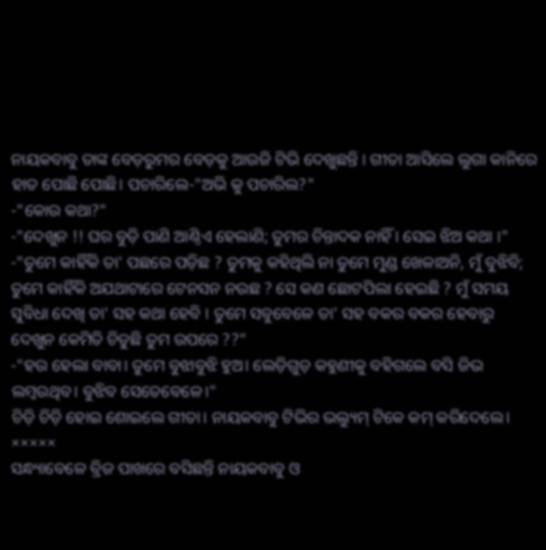ନାୟକବାବୁ ତାଙ୍କ ବେଡ଼ରୁମର ବେଡ଼କୁ ଆଉଜି ଟିଭି ଦେଖୁଛନ୍ତି । ଗୀତା ଆସିଲେ ଲୁଗା କାନିରେ ହାତ ପୋଛି ପୋଛି। ପଚାରିଲେ-"ଅଭି କୁ ପଚାରିଲ?"
-"କୋଉ କଥା?"
-"ଦେଖୁନ !! ଘର ବୁଡ଼ି ପାଣି ଆଣ୍ଠିଏ ହେଲାଣି; ତୁମର ଚିନ୍ତାଦକ ନାହିଁ । ସେଇ ଝିଅ କଥା ।"
-"ତୁମେ କାହିଁକି ତା' ପଛରେ ପଡ଼ିଛ ? ତୁମକୁ କହିଥିଲି ନା ତୁମେ ମୁଣ୍ଡ ଖେଳାଅନି, ମୁଁ ବୁଝିବି; ତୁମେ କାହିଁକି ଅଯଥାଟାରେ ଟେନସନ ନଉଛ ? ସେ କଣ ଛୋଟପିଲା ହେଇଛି ? ମୁଁ ସମୟ ସୁବିଧା ଦେଖି ତା' ସହ କଥା ହେବି । ତୁମେ ସବୁବେଳେ ତା' ସହ ବକର ବକର ହେବାରୁ ଦେଖୁନ କେମିତି ଚିଡୁଛି ତୁମ ଉପରେ ??"
-"ହଉ ହେଲା ବାବା। ତୁମେ ବୁଝାବୁଝି ହୁଅ। ଲେଡ଼ିଗୁଡ଼ କହୁଣୀକୁ ବହିଗଲେ ବସି ଜିଭ ଲମ୍ବଉଥିବ। ବୁଝିବ ସେତେବେଳେ।"
ଚିଡ଼ି ଚିଡ଼ି ହୋଇ ଶୋଇଲେ ଗୀତା। ନାୟକବାବୁ ଟିଭିର ଭଲ୍ୟୁମ୍ ଟିକେ କମ୍ କରିଦେଲେ।
×××××
ସନ୍ଧ୍ୟାବେଳେ ବ୍ରିଜ ପାଖରେ ବସିଛନ୍ତି ନାୟକବାବୁ ଓ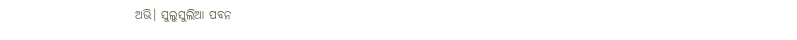ଅଭି। ସୁଲୁସୁଲିଆ ପବନ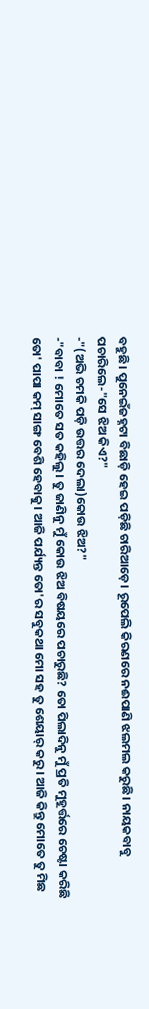ବହୁଛି। ପୁନେଇଁଜହ୍ନଟା ବିଛାଡ଼ି ହେଇ ପଡ଼ିଛି ଚାରିଆଡ଼େ। ରୂପେଲି କିରଣରେ ନଈପାଣି ଝଲମଲ କରୁଛି। ନାୟକବାବୁ ପଚାରିଲେ-"ସେ ଝିଅ କିଏ?"
-"(ଅଭି ଚମକି ପଡ଼ି ଉତ୍ତର ଦେଲା)କୋଉ ଝିଅ?"
-"ବାବା ! ମୋତେ ସତ କହିଲୁ। ତୁ ଜାଣିନୁ ମୁଁ କୋଉ ଝିଅ ବିଷୟରେ ପଚାରୁଛି? ତୋ ପିଲାଦିନୁ ମୁଁ ପ୍ରତି ମୁହୂର୍ତ୍ତରେ ଚେଷ୍ଟା କରିଛି ତୋ' ପାପା କମ୍ ସାଙ୍ଗ ବେଶି ହେବାକୁ। ଆଜି ପର୍ଯ୍ୟନ୍ତ ତୋ'ର ସବୁକଥା ମୋ ସହ ତୁ ଶେୟାର୍ କରୁ। ଆଜି କିନ୍ତୁ ମୋତେ ତୁ ମିଛ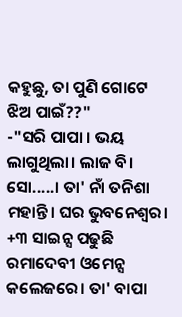କହୁଛୁ, ତା ପୁଣି ଗୋଟେ ଝିଅ ପାଇଁ??"
-"ସରି ପାପା । ଭୟ ଲାଗୁଥିଲା। ଲାଜ ବି। ସୋ.....। ତା' ନାଁ ତନିଶା ମହାନ୍ତି। ଘର ଭୁବନେଶ୍ୱର। +୩ ସାଇନ୍ସ ପଢୁଛି ରମାଦେବୀ ଓମେନ୍ସ କଲେଜରେ। ତା' ବାପା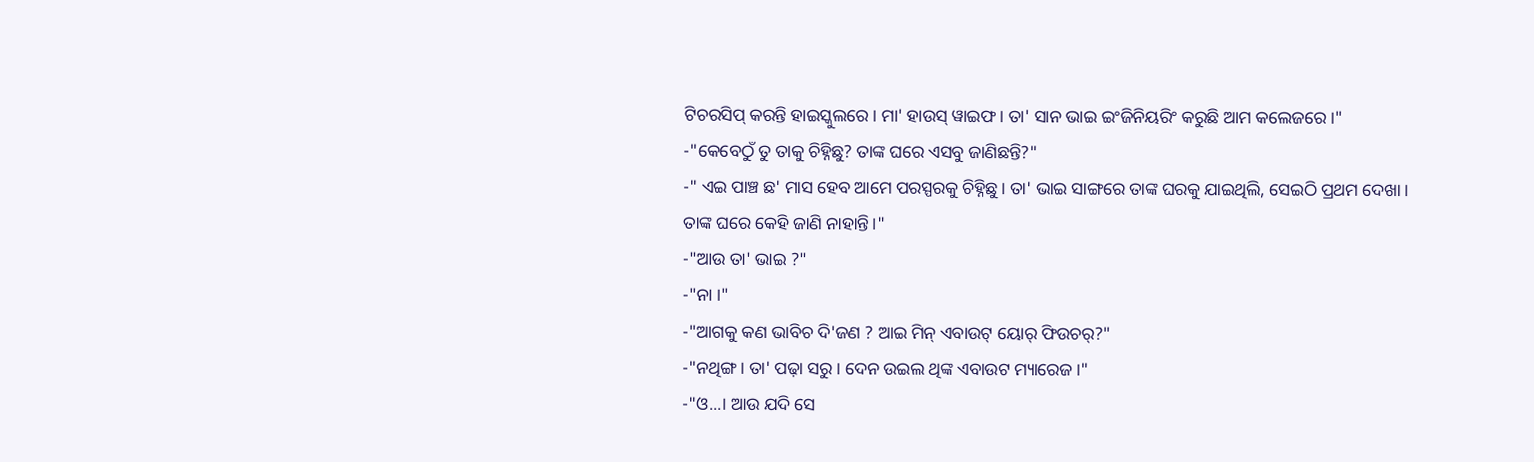ଟିଚରସିପ୍ କରନ୍ତି ହାଇସ୍କୁଲରେ। ମା' ହାଉସ୍ ୱାଇଫ। ତା' ସାନ ଭାଇ ଇଂଜିନିୟରିଂ କରୁଛି ଆମ କଲେଜରେ।"
-"କେବେଠୁଁ ତୁ ତାକୁ ଚିହ୍ନିଛୁ? ତାଙ୍କ ଘରେ ଏସବୁ ଜାଣିଛନ୍ତି?"
-" ଏଇ ପାଞ୍ଚ ଛ' ମାସ ହେବ ଆମେ ପରସ୍ପରକୁ ଚିହ୍ନିଛୁ। ତା' ଭାଇ ସାଙ୍ଗରେ ତାଙ୍କ ଘରକୁ ଯାଇଥିଲି, ସେଇଠି ପ୍ରଥମ ଦେଖା। ତାଙ୍କ ଘରେ କେହି ଜାଣି ନାହାନ୍ତି।"
-"ଆଉ ତା' ଭାଇ ?"
-"ନା ।"
-"ଆଗକୁ କଣ ଭାବିଚ ଦି'ଜଣ ? ଆଇ ମିନ୍ ଏବାଉଟ୍ ୟୋର୍ ଫିଉଚର୍?"
-"ନଥିଙ୍ଗ। ତା' ପଢ଼ା ସରୁ। ଦେନ ଉଇଲ ଥିଙ୍କ ଏବାଉଟ ମ୍ୟାରେଜ।"
-"ଓ...। ଆଉ ଯଦି ସେ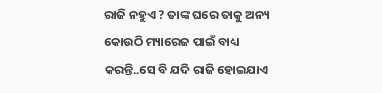ରାଜି ନହୁଏ ? ତାଙ୍କ ଘରେ ତାକୁ ଅନ୍ୟ କୋଉଠି ମ୍ୟାରେଜ ପାଇଁ ବାଧ୍ୟ କରନ୍ତି..ସେ ବି ଯଦି ରାଜି ହୋଇଯାଏ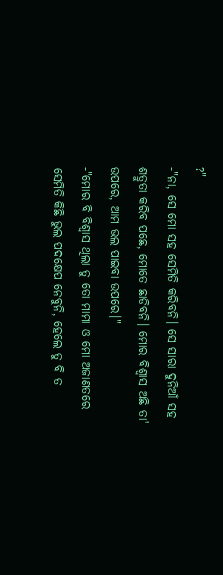?"
-"ନା, ସେ ମୋ ସହ ସେମିତି କରିବନି। ସେ ସାରା ଦୁନିଆଁ ସହ ଶତ୍ରୁତା କରିବ ପଛେ, ମୋତେ ଛାଡିବନି। ମୋର ବିଶ୍ୱାସ ଅଛି ତା' ଉପରେ, ଆମ ଭଲ ପାଇବା ଉପରେ।"
-"ମୋର ବି ବିଶ୍ବାସ ଥିଲା ତୁ ତୋ ମାମା ଓ ମୋ ଅଜାଣତରେ ସେମିତି କିଛି ଭୁଲ ପଦକ୍ଷେପ ନେବୁନି, ହେଲେ ତୁ ବି ତ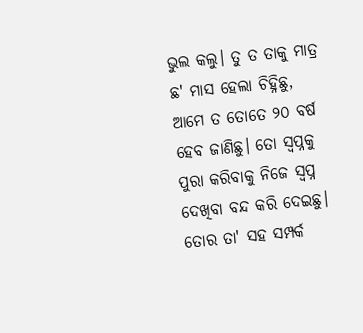ଭୁଲ କଲୁ। ତୁ ତ ତାକୁ ମାତ୍ର ଛ' ମାସ ହେଲା ଚିହ୍ନିଛୁ, ଆମେ ତ ତୋତେ ୨୦ ବର୍ଷ ହେବ ଜାଣିଛୁ। ତୋ ସ୍ୱପ୍ନକୁ ପୁରା କରିବାକୁ ନିଜେ ସ୍ୱପ୍ନ ଦେଖିବା ବନ୍ଦ କରି ଦେଇଛୁ। ତୋର ତା' ସହ ସମ୍ପର୍କ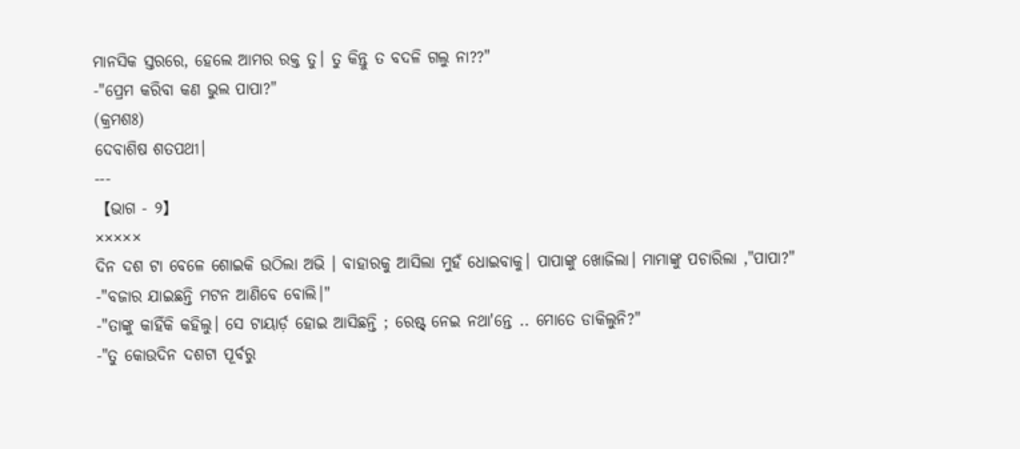ମାନସିକ ସ୍ତରରେ, ହେଲେ ଆମର ରକ୍ତ ତୁ। ତୁ କିନ୍ତୁ ତ ବଦଳି ଗଲୁ ନା??"
-"ପ୍ରେମ କରିବା କଣ ଭୁଲ ପାପା?"
(କ୍ରମଶଃ)
ଦେବାଶିଷ ଶତପଥୀ।
---
【ଭାଗ - ୨】
×××××
ଦିନ ଦଶ ଟା ବେଳେ ଶୋଇକି ଉଠିଲା ଅଭି । ବାହାରକୁ ଆସିଲା ମୁହଁ ଧୋଇବାକୁ। ପାପାଙ୍କୁ ଖୋଜିଲା। ମାମାଙ୍କୁ ପଚାରିଲା ,"ପାପା?"
-"ବଜାର ଯାଇଛନ୍ତି ମଟନ ଆଣିବେ ବୋଲି।"
-"ତାଙ୍କୁ କାହିଁକି କହିଲୁ। ସେ ଟାୟାର୍ଡ଼ ହୋଇ ଆସିଛନ୍ତି ; ରେଷ୍ଟ୍ ନେଇ ନଥା'ନ୍ତେ .. ମୋତେ ଡାକିଲୁନି?"
-"ତୁ କୋଉଦିନ ଦଶଟା ପୂର୍ବରୁ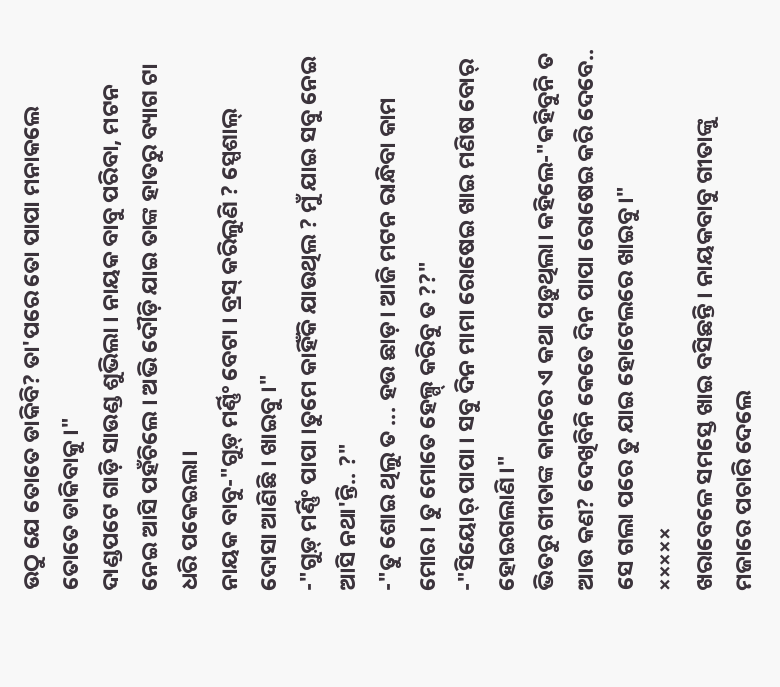ଉଠୁ ଯେ ତୋତେ ଡାକିବି? ତା'ପରେ ତୋ ପାପା ମନାକଲେ ତୋତେ ଡାକିବାକୁ।"
ଦାଣ୍ଡପଟେ ଗାଡ଼ି ସାଉଣ୍ଡ ଶୁଭିଲା । ନାୟକ ବାବୁ ପରିବା, ମଟନ ନେଇ ଆସି ପହଁଚିଲେ । ଅଭି ଦୌଡ଼ି ଯାଇ ତାଙ୍କ ହାତରୁ ବ୍ୟାଗ ଟା ଧରି ପକେଇଲା।
ନାୟକ ବାବୁ-"ଗୁଡ଼୍ ମର୍ଣ୍ଣିଂ ବେଟା । ବ୍ରସ୍ କରିଲୁଣି ? ସ୍ପେଶାଲ୍ ଦୋସା ଆଣିଛି । ଖାଇବୁ ।"
-"ଗୁଡ଼୍ ମର୍ଣ୍ଣିଂ ପାପା ।ତୁମେ କାହିଁକି ଯାଉଥିଲ ? ମୁଁ ଯାଇ ସବୁ ନେଇ ଆସି ନଥା'ନ୍ତି.. ?"
-"ତୁ ଶୋଇ ଥିଲୁ ତ ... ହଉ ଛାଡ଼। ଆଜି ମଟନ ରାନ୍ଧିବା କାମ ମୋର । ତୁ ମୋତେ ହେଲ୍ପ୍ କରିବୁ ତ ??"
-"ସିୟୋର୍ ପାପା । ସବୁ ଦିନ ମାମା ରୋଷେଇ ଖାଇ ମଣିଷ ବୋର୍ ହୋଇଗଲାଣି।"
ଭିତରୁ ଗୀତାଙ୍କ କାନରେ ଏ କଥା ପଡ଼ୁଥିଲା। କହିଲେ-"କହିବୁନି ତ ଆଉ କଣ? ଦେଖିବିନି କେତେ ଦିନ ପାପା ରୋଷେଇ କରି ଦେବେ.. ସେ ଗଲା ପରେ ତୁ ଯାଇ ହୋଟେଲରେ ଖାଇବୁ।"
×××××
ଖରାବେଳେ ସମସ୍ତେ ଖାଇ ବସିଛନ୍ତି । ନାୟକବାବୁ ଗୀତାଙ୍କୁ ମଜାରେ ପଚାରି ଦେଲେ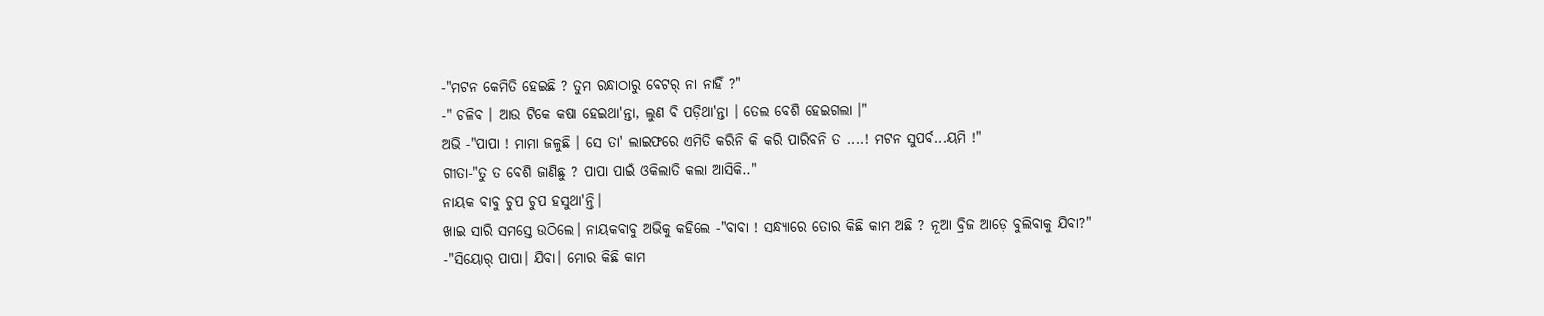-"ମଟନ କେମିତି ହେଇଛି ? ତୁମ ରନ୍ଧାଠାରୁ ବେଟର୍ ନା ନାହିଁ ?"
-" ଚଳିବ । ଆଉ ଟିକେ କଷା ହେଇଥା'ନ୍ତା, ଲୁଣ ବି ପଡ଼ିଥା'ନ୍ତା । ତେଲ ବେଶି ହେଇଗଲା ।"
ଅଭି -"ପାପା ! ମାମା ଜଳୁଛି । ସେ ତା' ଲାଇଫରେ ଏମିତି କରିନି କି କରି ପାରିବନି ତ ....! ମଟନ ସୁପର୍ବ...ୟମି !"
ଗୀତା-"ତୁ ତ ବେଶି ଜାଣିଛୁ ? ପାପା ପାଇଁ ଓକିଲାତି କଲା ଆସିକି.."
ନାୟକ ବାବୁ ଚୁପ ଚୁପ ହସୁଥା'ନ୍ତି।
ଖାଇ ସାରି ସମସ୍ତେ ଉଠିଲେ। ନାୟକବାବୁ ଅଭିକୁ କହିଲେ -"ବାବା ! ସନ୍ଧ୍ୟାରେ ତୋର କିଛି କାମ ଅଛି ? ନୂଆ ବ୍ରିଜ ଆଡ଼େ ବୁଲିବାକୁ ଯିବା?"
-"ସିୟୋର୍ ପାପା। ଯିବା। ମୋର କିଛି କାମ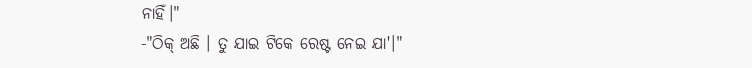ନାହିଁ।"
-"ଠିକ୍ ଅଛି । ତୁ ଯାଇ ଟିକେ ରେଷ୍ଟ ନେଇ ଯା'।"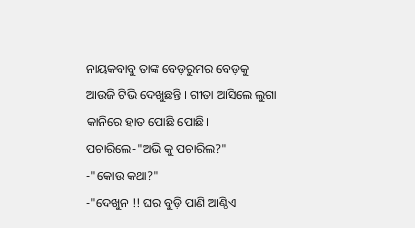ନାୟକବାବୁ ତାଙ୍କ ବେଡ଼ରୁମର ବେଡ଼କୁ ଆଉଜି ଟିଭି ଦେଖୁଛନ୍ତି । ଗୀତା ଆସିଲେ ଲୁଗା କାନିରେ ହାତ ପୋଛି ପୋଛି। ପଚାରିଲେ-"ଅଭି କୁ ପଚାରିଲ?"
-"କୋଉ କଥା?"
-"ଦେଖୁନ !! ଘର ବୁଡ଼ି ପାଣି ଆଣ୍ଠିଏ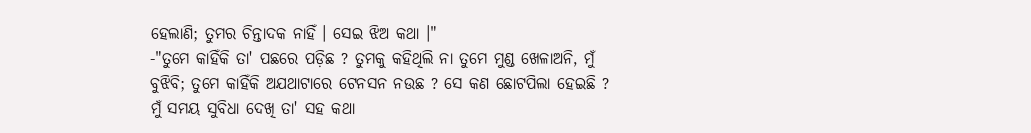ହେଲାଣି; ତୁମର ଚିନ୍ତାଦକ ନାହିଁ । ସେଇ ଝିଅ କଥା ।"
-"ତୁମେ କାହିଁକି ତା' ପଛରେ ପଡ଼ିଛ ? ତୁମକୁ କହିଥିଲି ନା ତୁମେ ମୁଣ୍ଡ ଖେଳାଅନି, ମୁଁ ବୁଝିବି; ତୁମେ କାହିଁକି ଅଯଥାଟାରେ ଟେନସନ ନଉଛ ? ସେ କଣ ଛୋଟପିଲା ହେଇଛି ? ମୁଁ ସମୟ ସୁବିଧା ଦେଖି ତା' ସହ କଥା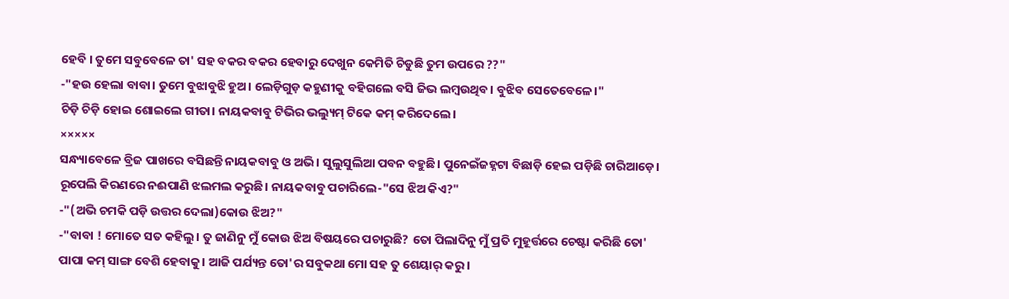ହେବି । ତୁମେ ସବୁବେଳେ ତା' ସହ ବକର ବକର ହେବାରୁ ଦେଖୁନ କେମିତି ଚିଡୁଛି ତୁମ ଉପରେ ??"
-"ହଉ ହେଲା ବାବା। ତୁମେ ବୁଝାବୁଝି ହୁଅ। ଲେଡ଼ିଗୁଡ଼ କହୁଣୀକୁ ବହିଗଲେ ବସି ଜିଭ ଲମ୍ବଉଥିବ। ବୁଝିବ ସେତେବେଳେ।"
ଚିଡ଼ି ଚିଡ଼ି ହୋଇ ଶୋଇଲେ ଗୀତା। ନାୟକବାବୁ ଟିଭିର ଭଲ୍ୟୁମ୍ ଟିକେ କମ୍ କରିଦେଲେ।
×××××
ସନ୍ଧ୍ୟାବେଳେ ବ୍ରିଜ ପାଖରେ ବସିଛନ୍ତି ନାୟକବାବୁ ଓ ଅଭି। ସୁଲୁସୁଲିଆ ପବନ ବହୁଛି। ପୁନେଇଁଜହ୍ନଟା ବିଛାଡ଼ି ହେଇ ପଡ଼ିଛି ଚାରିଆଡ଼େ। ରୂପେଲି କିରଣରେ ନଈପାଣି ଝଲମଲ କରୁଛି। ନାୟକବାବୁ ପଚାରିଲେ-"ସେ ଝିଅ କିଏ?"
-"(ଅଭି ଚମକି ପଡ଼ି ଉତ୍ତର ଦେଲା)କୋଉ ଝିଅ?"
-"ବାବା ! ମୋତେ ସତ କହିଲୁ। ତୁ ଜାଣିନୁ ମୁଁ କୋଉ ଝିଅ ବିଷୟରେ ପଚାରୁଛି? ତୋ ପିଲାଦିନୁ ମୁଁ ପ୍ରତି ମୁହୂର୍ତ୍ତରେ ଚେଷ୍ଟା କରିଛି ତୋ' ପାପା କମ୍ ସାଙ୍ଗ ବେଶି ହେବାକୁ। ଆଜି ପର୍ଯ୍ୟନ୍ତ ତୋ'ର ସବୁକଥା ମୋ ସହ ତୁ ଶେୟାର୍ କରୁ।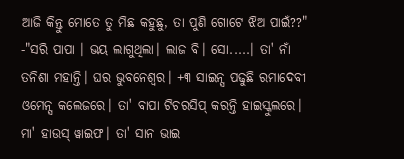ଆଜି କିନ୍ତୁ ମୋତେ ତୁ ମିଛ କହୁଛୁ, ତା ପୁଣି ଗୋଟେ ଝିଅ ପାଇଁ??"
-"ସରି ପାପା । ଭୟ ଲାଗୁଥିଲା। ଲାଜ ବି। ସୋ.....। ତା' ନାଁ ତନିଶା ମହାନ୍ତି। ଘର ଭୁବନେଶ୍ୱର। +୩ ସାଇନ୍ସ ପଢୁଛି ରମାଦେବୀ ଓମେନ୍ସ କଲେଜରେ। ତା' ବାପା ଟିଚରସିପ୍ କରନ୍ତି ହାଇସ୍କୁଲରେ। ମା' ହାଉସ୍ ୱାଇଫ। ତା' ସାନ ଭାଇ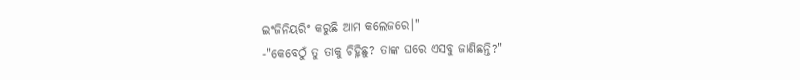ଇଂଜିନିୟରିଂ କରୁଛି ଆମ କଲେଜରେ।"
-"କେବେଠୁଁ ତୁ ତାକୁ ଚିହ୍ନିଛୁ? ତାଙ୍କ ଘରେ ଏସବୁ ଜାଣିଛନ୍ତି?"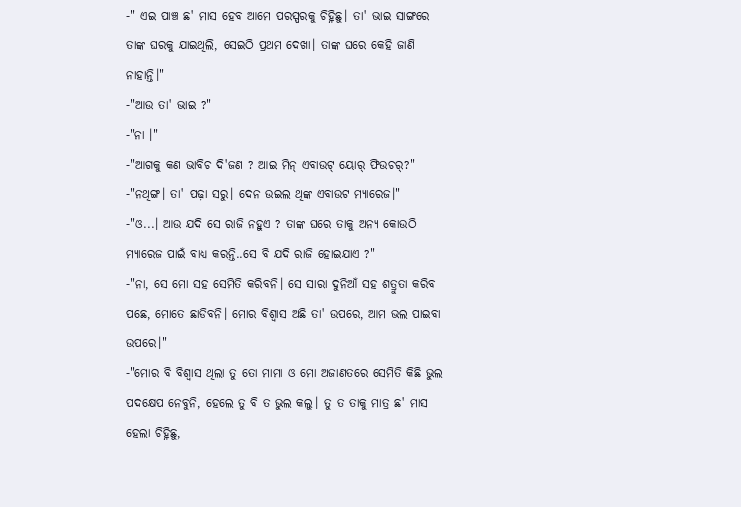-" ଏଇ ପାଞ୍ଚ ଛ' ମାସ ହେବ ଆମେ ପରସ୍ପରକୁ ଚିହ୍ନିଛୁ। ତା' ଭାଇ ସାଙ୍ଗରେ ତାଙ୍କ ଘରକୁ ଯାଇଥିଲି, ସେଇଠି ପ୍ରଥମ ଦେଖା। ତାଙ୍କ ଘରେ କେହି ଜାଣି ନାହାନ୍ତି।"
-"ଆଉ ତା' ଭାଇ ?"
-"ନା ।"
-"ଆଗକୁ କଣ ଭାବିଚ ଦି'ଜଣ ? ଆଇ ମିନ୍ ଏବାଉଟ୍ ୟୋର୍ ଫିଉଚର୍?"
-"ନଥିଙ୍ଗ। ତା' ପଢ଼ା ସରୁ। ଦେନ ଉଇଲ ଥିଙ୍କ ଏବାଉଟ ମ୍ୟାରେଜ।"
-"ଓ...। ଆଉ ଯଦି ସେ ରାଜି ନହୁଏ ? ତାଙ୍କ ଘରେ ତାକୁ ଅନ୍ୟ କୋଉଠି ମ୍ୟାରେଜ ପାଇଁ ବାଧ୍ୟ କରନ୍ତି..ସେ ବି ଯଦି ରାଜି ହୋଇଯାଏ ?"
-"ନା, ସେ ମୋ ସହ ସେମିତି କରିବନି। ସେ ସାରା ଦୁନିଆଁ ସହ ଶତ୍ରୁତା କରିବ ପଛେ, ମୋତେ ଛାଡିବନି। ମୋର ବିଶ୍ୱାସ ଅଛି ତା' ଉପରେ, ଆମ ଭଲ ପାଇବା ଉପରେ।"
-"ମୋର ବି ବିଶ୍ବାସ ଥିଲା ତୁ ତୋ ମାମା ଓ ମୋ ଅଜାଣତରେ ସେମିତି କିଛି ଭୁଲ ପଦକ୍ଷେପ ନେବୁନି, ହେଲେ ତୁ ବି ତ ଭୁଲ କଲୁ। ତୁ ତ ତାକୁ ମାତ୍ର ଛ' ମାସ ହେଲା ଚିହ୍ନିଛୁ,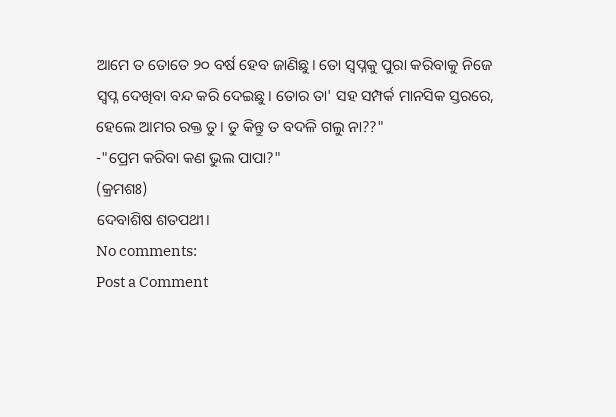ଆମେ ତ ତୋତେ ୨୦ ବର୍ଷ ହେବ ଜାଣିଛୁ। ତୋ ସ୍ୱପ୍ନକୁ ପୁରା କରିବାକୁ ନିଜେ ସ୍ୱପ୍ନ ଦେଖିବା ବନ୍ଦ କରି ଦେଇଛୁ। ତୋର ତା' ସହ ସମ୍ପର୍କ ମାନସିକ ସ୍ତରରେ, ହେଲେ ଆମର ରକ୍ତ ତୁ। ତୁ କିନ୍ତୁ ତ ବଦଳି ଗଲୁ ନା??"
-"ପ୍ରେମ କରିବା କଣ ଭୁଲ ପାପା?"
(କ୍ରମଶଃ)
ଦେବାଶିଷ ଶତପଥୀ।
No comments:
Post a Comment